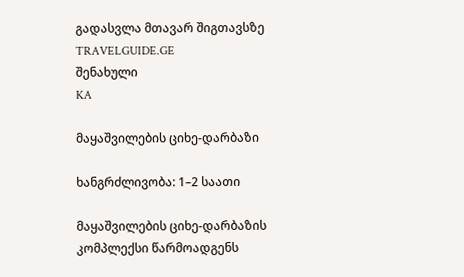გადასვლა მთავარ შიგთავსზე
TRAVELGUIDE.GE
შენახული
KA

მაყაშვილების ციხე-დარბაზი

ხანგრძლივობა: 1–2 საათი

მაყაშვილების ციხე-დარბაზის კომპლექსი წარმოადგენს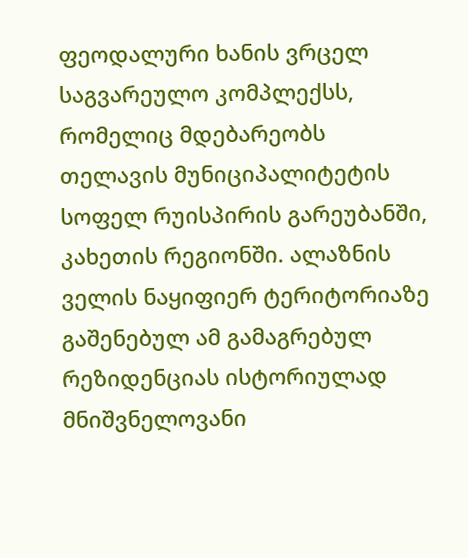ფეოდალური ხანის ვრცელ საგვარეულო კომპლექსს, რომელიც მდებარეობს თელავის მუნიციპალიტეტის სოფელ რუისპირის გარეუბანში, კახეთის რეგიონში. ალაზნის ველის ნაყიფიერ ტერიტორიაზე გაშენებულ ამ გამაგრებულ რეზიდენციას ისტორიულად მნიშვნელოვანი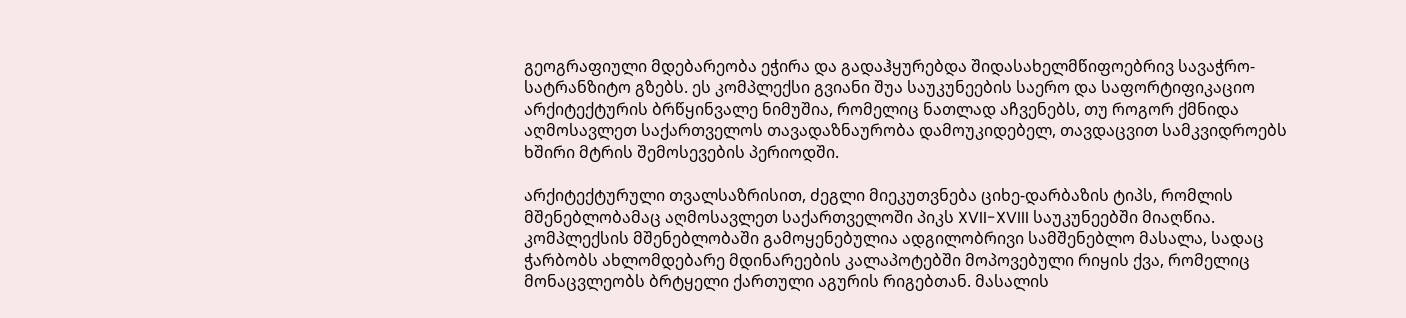გეოგრაფიული მდებარეობა ეჭირა და გადაჰყურებდა შიდასახელმწიფოებრივ სავაჭრო-სატრანზიტო გზებს. ეს კომპლექსი გვიანი შუა საუკუნეების საერო და საფორტიფიკაციო არქიტექტურის ბრწყინვალე ნიმუშია, რომელიც ნათლად აჩვენებს, თუ როგორ ქმნიდა აღმოსავლეთ საქართველოს თავადაზნაურობა დამოუკიდებელ, თავდაცვით სამკვიდროებს ხშირი მტრის შემოსევების პერიოდში.

არქიტექტურული თვალსაზრისით, ძეგლი მიეკუთვნება ციხე-დარბაზის ტიპს, რომლის მშენებლობამაც აღმოსავლეთ საქართველოში პიკს XVII-XVIII საუკუნეებში მიაღწია. კომპლექსის მშენებლობაში გამოყენებულია ადგილობრივი სამშენებლო მასალა, სადაც ჭარბობს ახლომდებარე მდინარეების კალაპოტებში მოპოვებული რიყის ქვა, რომელიც მონაცვლეობს ბრტყელი ქართული აგურის რიგებთან. მასალის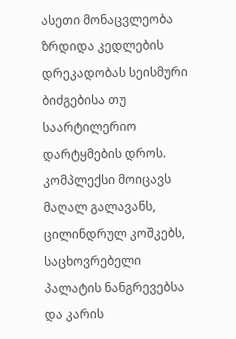ასეთი მონაცვლეობა ზრდიდა კედლების დრეკადობას სეისმური ბიძგებისა თუ საარტილერიო დარტყმების დროს. კომპლექსი მოიცავს მაღალ გალავანს, ცილინდრულ კოშკებს, საცხოვრებელი პალატის ნანგრევებსა და კარის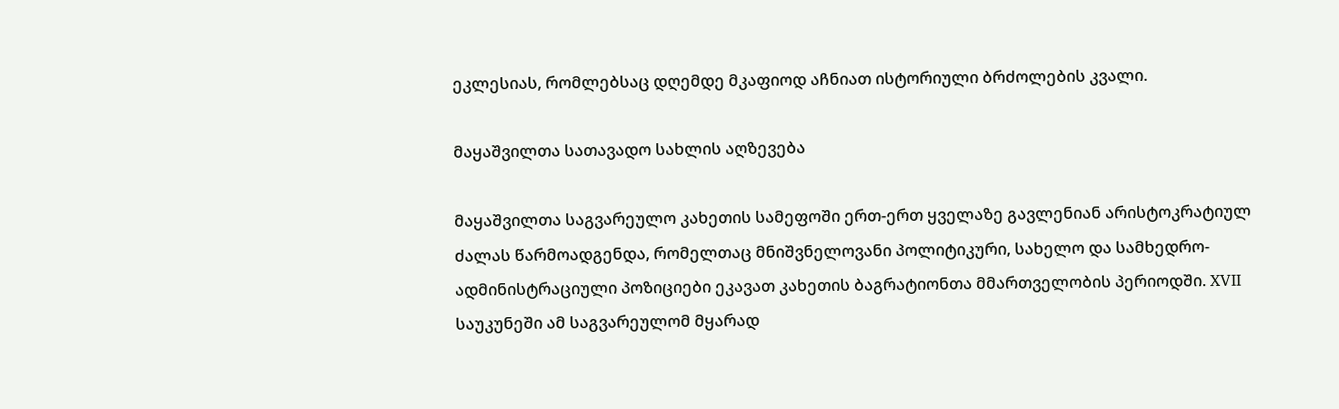ეკლესიას, რომლებსაც დღემდე მკაფიოდ აჩნიათ ისტორიული ბრძოლების კვალი.

მაყაშვილთა სათავადო სახლის აღზევება

მაყაშვილთა საგვარეულო კახეთის სამეფოში ერთ-ერთ ყველაზე გავლენიან არისტოკრატიულ ძალას წარმოადგენდა, რომელთაც მნიშვნელოვანი პოლიტიკური, სახელო და სამხედრო-ადმინისტრაციული პოზიციები ეკავათ კახეთის ბაგრატიონთა მმართველობის პერიოდში. XVII საუკუნეში ამ საგვარეულომ მყარად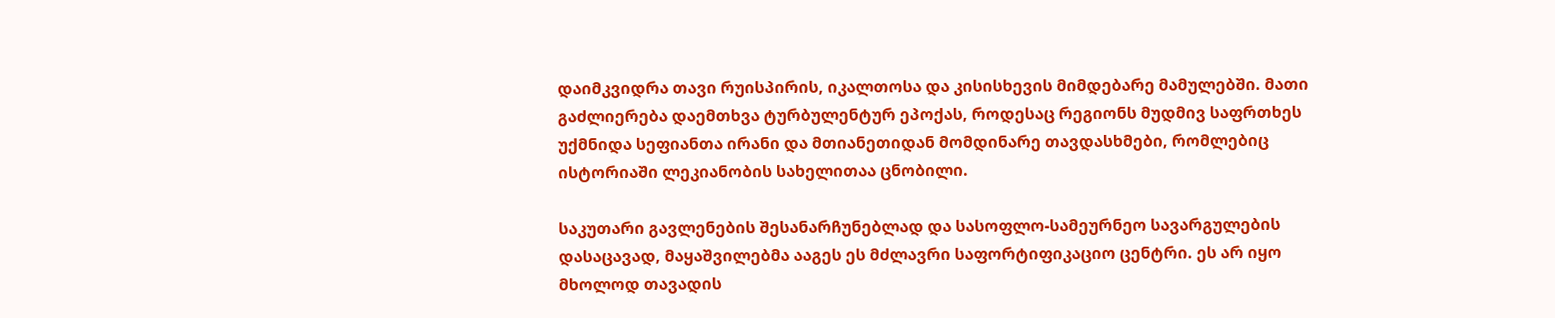დაიმკვიდრა თავი რუისპირის, იკალთოსა და კისისხევის მიმდებარე მამულებში. მათი გაძლიერება დაემთხვა ტურბულენტურ ეპოქას, როდესაც რეგიონს მუდმივ საფრთხეს უქმნიდა სეფიანთა ირანი და მთიანეთიდან მომდინარე თავდასხმები, რომლებიც ისტორიაში ლეკიანობის სახელითაა ცნობილი.

საკუთარი გავლენების შესანარჩუნებლად და სასოფლო-სამეურნეო სავარგულების დასაცავად, მაყაშვილებმა ააგეს ეს მძლავრი საფორტიფიკაციო ცენტრი. ეს არ იყო მხოლოდ თავადის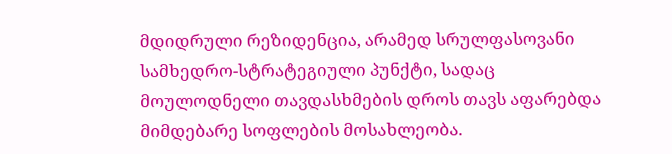მდიდრული რეზიდენცია, არამედ სრულფასოვანი სამხედრო-სტრატეგიული პუნქტი, სადაც მოულოდნელი თავდასხმების დროს თავს აფარებდა მიმდებარე სოფლების მოსახლეობა.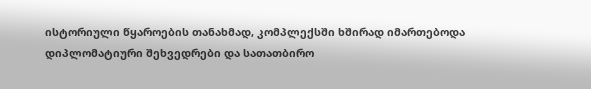ისტორიული წყაროების თანახმად, კომპლექსში ხშირად იმართებოდა დიპლომატიური შეხვედრები და სათათბირო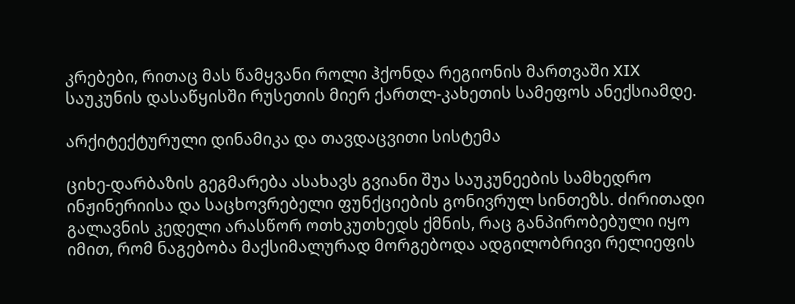კრებები, რითაც მას წამყვანი როლი ჰქონდა რეგიონის მართვაში XIX საუკუნის დასაწყისში რუსეთის მიერ ქართლ-კახეთის სამეფოს ანექსიამდე.

არქიტექტურული დინამიკა და თავდაცვითი სისტემა

ციხე-დარბაზის გეგმარება ასახავს გვიანი შუა საუკუნეების სამხედრო ინჟინერიისა და საცხოვრებელი ფუნქციების გონივრულ სინთეზს. ძირითადი გალავნის კედელი არასწორ ოთხკუთხედს ქმნის, რაც განპირობებული იყო იმით, რომ ნაგებობა მაქსიმალურად მორგებოდა ადგილობრივი რელიეფის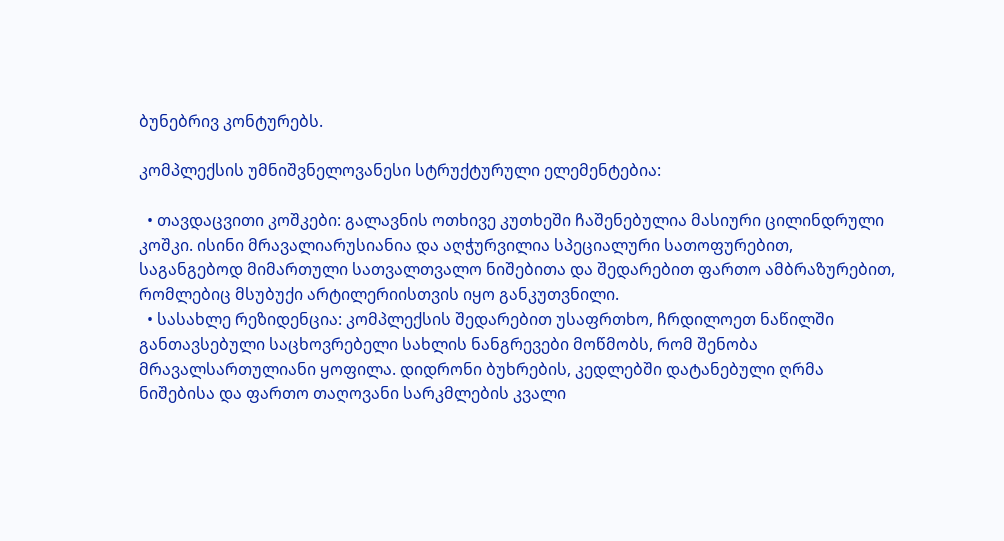ბუნებრივ კონტურებს.

კომპლექსის უმნიშვნელოვანესი სტრუქტურული ელემენტებია:

  • თავდაცვითი კოშკები: გალავნის ოთხივე კუთხეში ჩაშენებულია მასიური ცილინდრული კოშკი. ისინი მრავალიარუსიანია და აღჭურვილია სპეციალური სათოფურებით, საგანგებოდ მიმართული სათვალთვალო ნიშებითა და შედარებით ფართო ამბრაზურებით, რომლებიც მსუბუქი არტილერიისთვის იყო განკუთვნილი.
  • სასახლე რეზიდენცია: კომპლექსის შედარებით უსაფრთხო, ჩრდილოეთ ნაწილში განთავსებული საცხოვრებელი სახლის ნანგრევები მოწმობს, რომ შენობა მრავალსართულიანი ყოფილა. დიდრონი ბუხრების, კედლებში დატანებული ღრმა ნიშებისა და ფართო თაღოვანი სარკმლების კვალი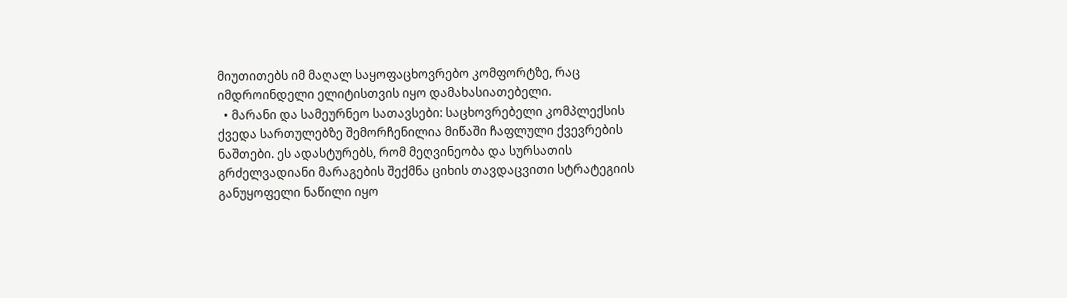მიუთითებს იმ მაღალ საყოფაცხოვრებო კომფორტზე, რაც იმდროინდელი ელიტისთვის იყო დამახასიათებელი.
  • მარანი და სამეურნეო სათავსები: საცხოვრებელი კომპლექსის ქვედა სართულებზე შემორჩენილია მიწაში ჩაფლული ქვევრების ნაშთები. ეს ადასტურებს, რომ მეღვინეობა და სურსათის გრძელვადიანი მარაგების შექმნა ციხის თავდაცვითი სტრატეგიის განუყოფელი ნაწილი იყო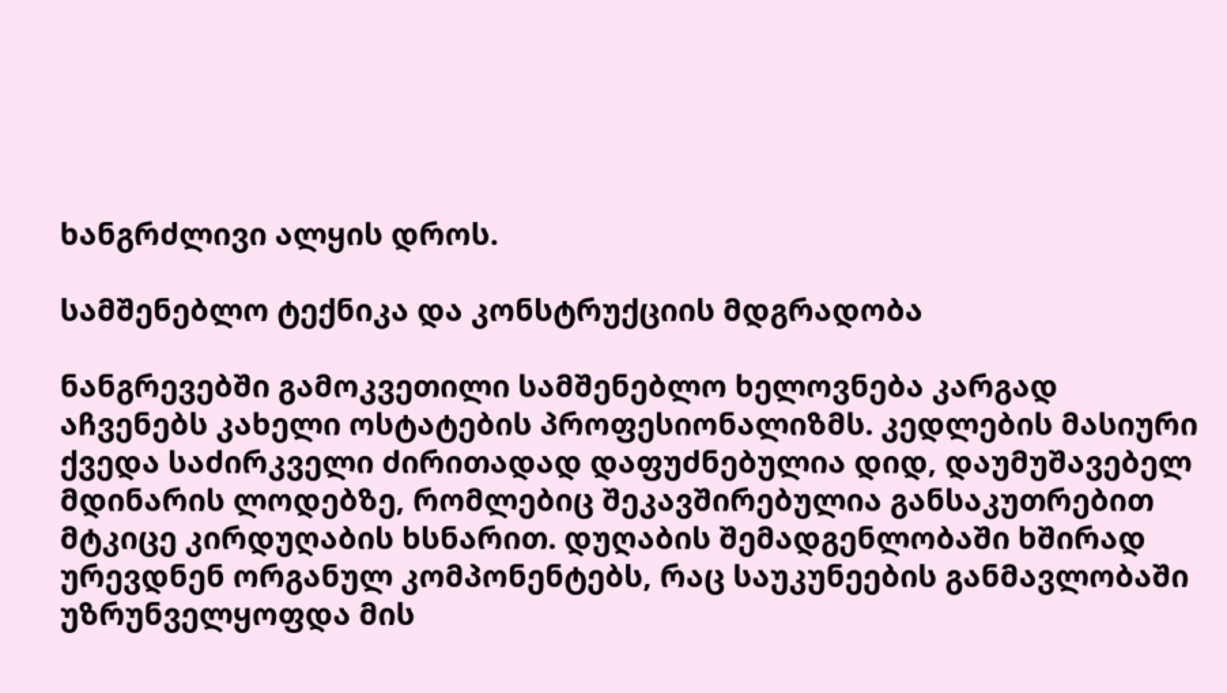ხანგრძლივი ალყის დროს.

სამშენებლო ტექნიკა და კონსტრუქციის მდგრადობა

ნანგრევებში გამოკვეთილი სამშენებლო ხელოვნება კარგად აჩვენებს კახელი ოსტატების პროფესიონალიზმს. კედლების მასიური ქვედა საძირკველი ძირითადად დაფუძნებულია დიდ, დაუმუშავებელ მდინარის ლოდებზე, რომლებიც შეკავშირებულია განსაკუთრებით მტკიცე კირდუღაბის ხსნარით. დუღაბის შემადგენლობაში ხშირად ურევდნენ ორგანულ კომპონენტებს, რაც საუკუნეების განმავლობაში უზრუნველყოფდა მის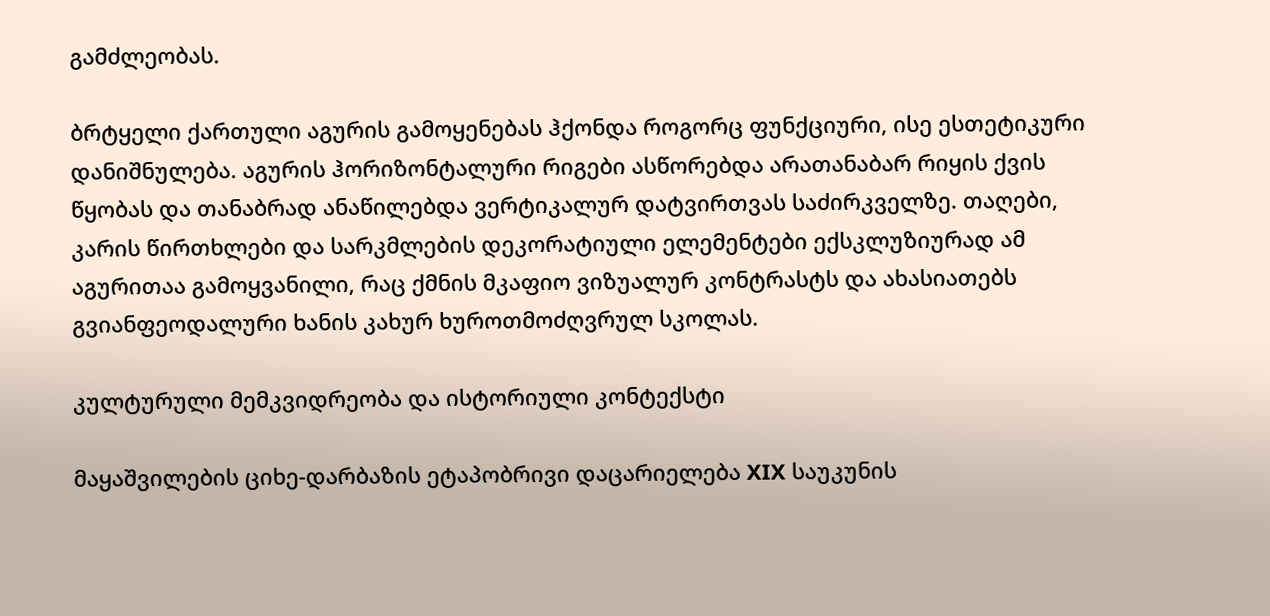გამძლეობას.

ბრტყელი ქართული აგურის გამოყენებას ჰქონდა როგორც ფუნქციური, ისე ესთეტიკური დანიშნულება. აგურის ჰორიზონტალური რიგები ასწორებდა არათანაბარ რიყის ქვის წყობას და თანაბრად ანაწილებდა ვერტიკალურ დატვირთვას საძირკველზე. თაღები, კარის წირთხლები და სარკმლების დეკორატიული ელემენტები ექსკლუზიურად ამ აგურითაა გამოყვანილი, რაც ქმნის მკაფიო ვიზუალურ კონტრასტს და ახასიათებს გვიანფეოდალური ხანის კახურ ხუროთმოძღვრულ სკოლას.

კულტურული მემკვიდრეობა და ისტორიული კონტექსტი

მაყაშვილების ციხე-დარბაზის ეტაპობრივი დაცარიელება XIX საუკუნის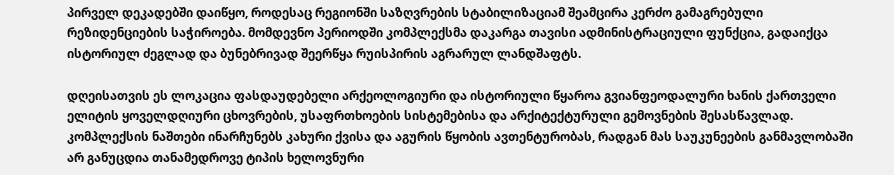პირველ დეკადებში დაიწყო, როდესაც რეგიონში საზღვრების სტაბილიზაციამ შეამცირა კერძო გამაგრებული რეზიდენციების საჭიროება. მომდევნო პერიოდში კომპლექსმა დაკარგა თავისი ადმინისტრაციული ფუნქცია, გადაიქცა ისტორიულ ძეგლად და ბუნებრივად შეერწყა რუისპირის აგრარულ ლანდშაფტს.

დღეისათვის ეს ლოკაცია ფასდაუდებელი არქეოლოგიური და ისტორიული წყაროა გვიანფეოდალური ხანის ქართველი ელიტის ყოველდღიური ცხოვრების, უსაფრთხოების სისტემებისა და არქიტექტურული გემოვნების შესასწავლად. კომპლექსის ნაშთები ინარჩუნებს კახური ქვისა და აგურის წყობის ავთენტურობას, რადგან მას საუკუნეების განმავლობაში არ განუცდია თანამედროვე ტიპის ხელოვნური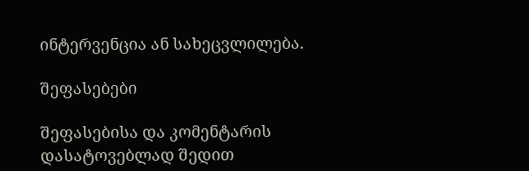ინტერვენცია ან სახეცვლილება.

შეფასებები

შეფასებისა და კომენტარის დასატოვებლად შედით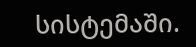სისტემაში.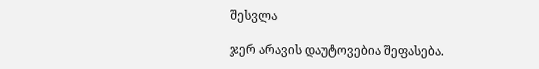შესვლა

ჯერ არავის დაუტოვებია შეფასება.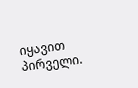იყავით პირველი.